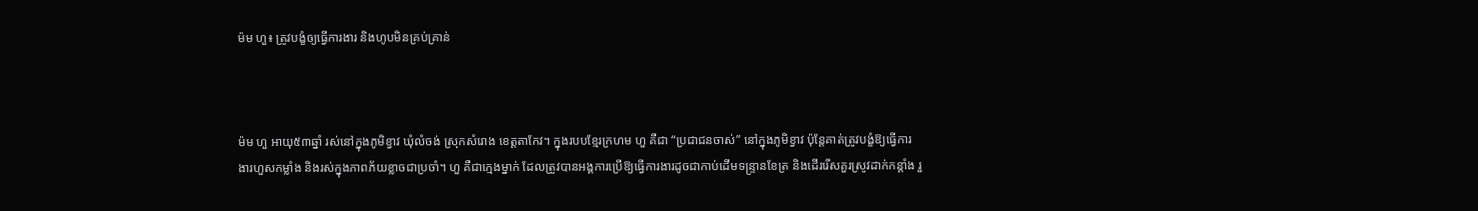ម៉ម ហួ៖ ត្រូវបង្ខំឲ្យធ្វើការងារ និងហូបមិនគ្រប់គ្រាន់



ម៉ម ហួ អាយុ៥៣ឆ្នាំ រស់នៅក្នុងភូមិខ្វាវ ឃុំលំចង់ ស្រុកសំរោង ខេត្តតាកែវ។ ក្នុងរបបខ្មែរក្រហម ហួ គឺជា “ប្រជាជនចាស់” នៅក្នុងភូមិខ្វាវ ប៉ុន្តែគាត់ត្រូវបង្ខំឱ្យធ្វើការងារហួសកម្លាំង និងរស់ក្នុងភាពភ័យខ្លាចជាប្រចាំ។ ហួ គឺជាក្មេងម្នាក់ ដែលត្រូវបានអង្គការប្រើឱ្យធ្វើការងារដូចជាកាប់ដើមទន្ទ្រានខែត្រ និងដើររើសគួរស្រូវដាក់កន្តាំង រួ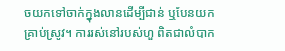ចយកទៅចាក់ក្នុងលានដើម្បីជាន់ ឬបែនយកគ្រាប់ស្រូវ។ ការរស់នៅរបស់ហួ ពិតជាលំបាក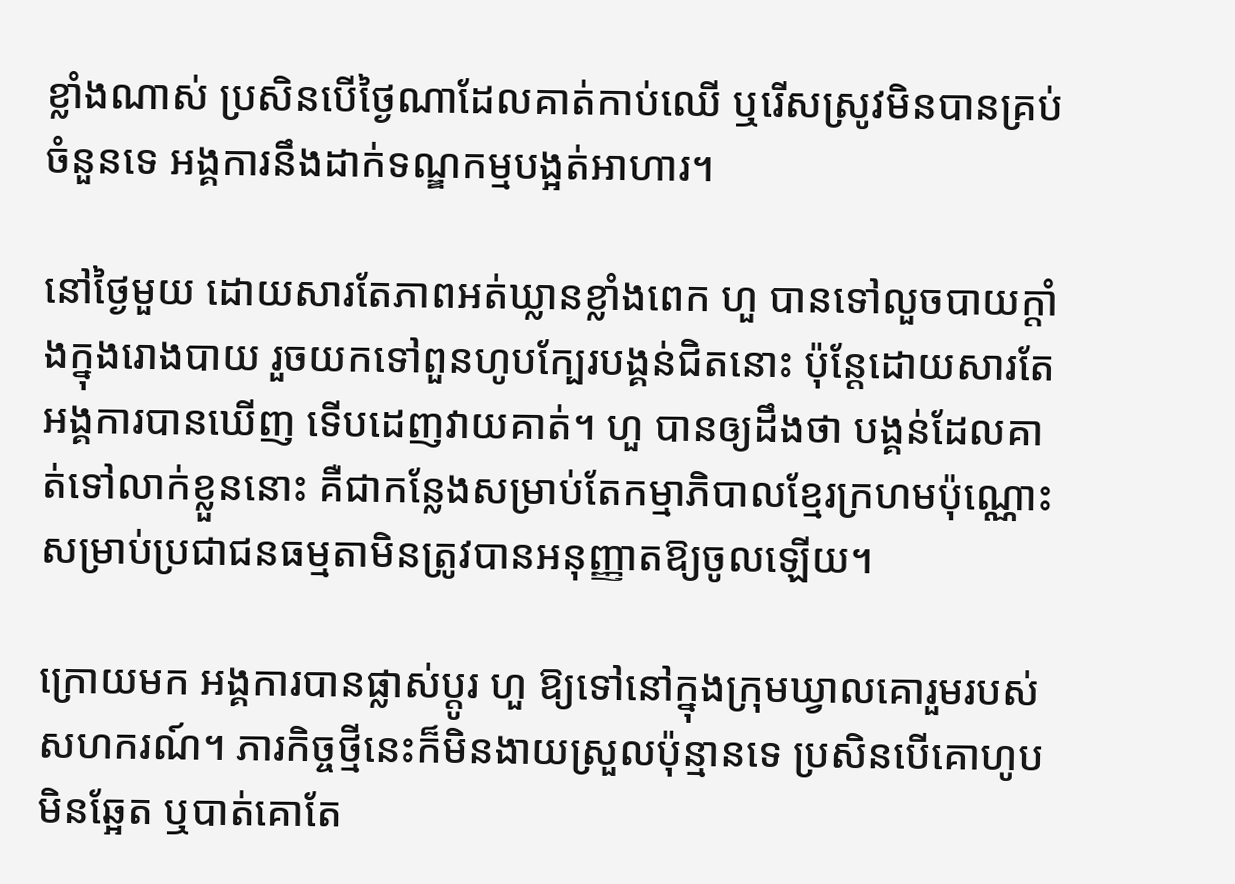ខ្លាំងណាស់ ប្រសិនបើថ្ងៃណាដែលគាត់កាប់ឈើ ឬរើសស្រូវមិនបានគ្រប់ចំនួនទេ អង្គការនឹងដាក់ទណ្ឌកម្មបង្អត់អាហារ។

នៅថ្ងៃមួយ ដោយសារតែភាពអត់ឃ្លានខ្លាំងពេក ហួ បានទៅលួចបាយក្ដាំងក្នុងរោងបាយ រួចយកទៅពួនហូបក្បែរបង្គន់ជិតនោះ ប៉ុន្តែដោយសារតែអង្គការបានឃើញ ទើបដេញវាយគាត់។ ហួ បានឲ្យដឹងថា បង្គន់ដែលគាត់ទៅលាក់ខ្លួននោះ គឺជាកន្លែងសម្រាប់តែកម្មាភិបាលខ្មែរក្រហមប៉ុណ្ណោះ សម្រាប់ប្រជាជនធម្មតាមិនត្រូវបានអនុញ្ញាតឱ្យចូលឡើយ។

ក្រោយមក អង្គការបានផ្លាស់ប្តូរ ហួ ឱ្យទៅនៅក្នុងក្រុមឃ្វាលគោរួមរបស់សហករណ៍។ ភារកិច្ចថ្មីនេះក៏មិនងាយស្រួលប៉ុន្មានទេ ប្រសិនបើគោហូបមិនឆ្អែត ឬបាត់គោតែ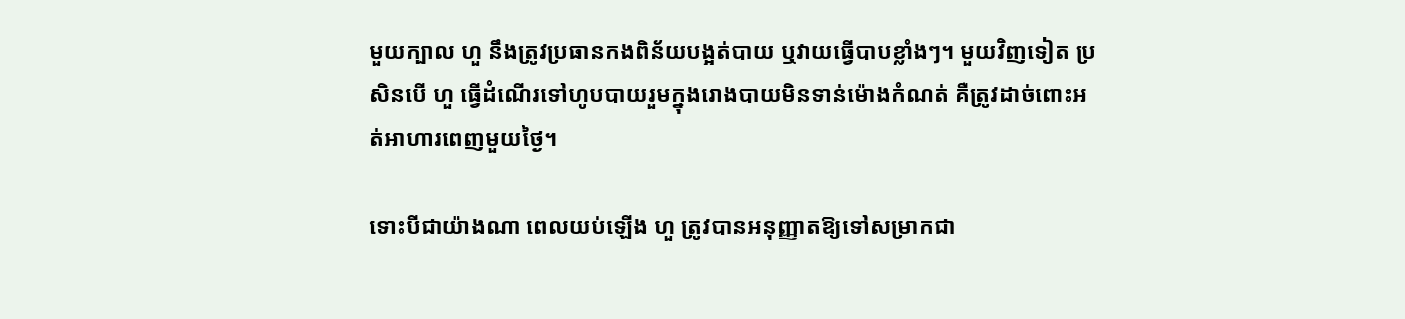មួយក្បាល ហួ នឹងត្រូវប្រធានកងពិន័យបង្អត់បាយ ឬវាយធ្វើបាបខ្លាំងៗ។ មួយវិញទៀត ប្រសិនបើ ហួ ធ្វើដំណើរទៅហូបបាយរួមក្នុងរោងបាយមិនទាន់ម៉ោងកំណត់ គឺត្រូវដាច់ពោះអត់អាហារពេញមួយថ្ងៃ។

ទោះបីជាយ៉ាងណា ពេលយប់ឡើង ហួ ត្រូវបានអនុញ្ញាតឱ្យទៅសម្រាកជា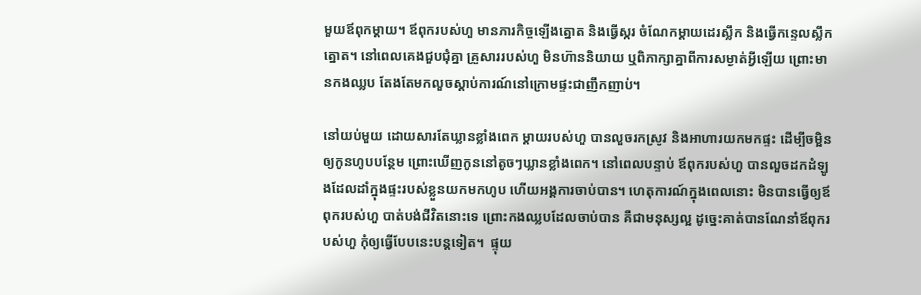មួយឪពុកម្ដាយ។ ឪពុករបស់ហួ មានភារកិច្ចឡើងត្នោត និងធ្វើស្ករ ចំណែកម្ដាយដេរស្លឹក និងធ្វើកន្ទេលស្លឹកត្នោត។ នៅពេលគេងជួបជុំគ្នា គ្រួសាររបស់ហួ មិនហ៊ាននិយាយ ឬពិភាក្សាគ្នាពីការសម្ងាត់អ្វីឡើយ ព្រោះមានកងឈ្លប តែងតែមកលួចស្ដាប់ការណ៍នៅក្រោមផ្ទះជាញឹកញាប់។

នៅយប់មួយ ដោយសារតែឃ្លានខ្លាំងពេក ម្ដាយរបស់ហួ បានលួចរកស្រូវ និងអាហារយកមកផ្ទះ ដើម្បីចម្អិនឲ្យកូនហូបបន្ថែម ព្រោះឃើញកូននៅតូចៗឃ្លានខ្លាំងពេក។ នៅពេលបន្ទាប់ ឪពុករបស់ហួ បានលួចដកដំឡូងដែលដាំក្នុងផ្ទះរបស់ខ្លួនយកមកហូប ហើយអង្គការចាប់បាន។ ហេតុការណ៍ក្នុងពេលនោះ មិនបានធ្វើឲ្យឪពុករបស់ហួ បាត់បង់ជីវិតនោះទេ ព្រោះកងឈ្លបដែលចាប់បាន គឺជាមនុស្សល្អ ដូច្នេះគាត់បានណែនាំឪពុករបស់ហួ កុំឲ្យធ្វើបែបនេះបន្តទៀត។  ផ្ទុយ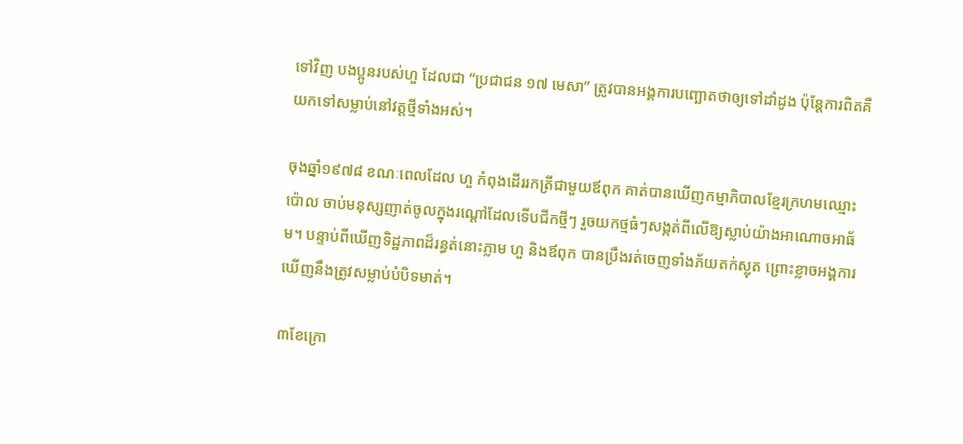ទៅវិញ បងប្អូនរបស់ហួ ដែលជា “ប្រជាជន ១៧ មេសា” ត្រូវបានអង្គការបញ្ឆោតថាឲ្យទៅដាំដូង ប៉ុន្តែការពិតគឺយកទៅសម្លាប់នៅវត្តថ្មីទាំងអស់។

ចុងឆ្នាំ១៩៧៨ ខណៈពេលដែល ហួ កំពុងដើររកត្រីជាមួយឪពុក គាត់បានឃើញកម្មាភិបាលខ្មែរក្រហមឈ្មោះ ប៉ោល ចាប់មនុស្សញាត់ចូលក្នុងរណ្ដៅដែលទើបជីកថ្មីៗ រួចយកថ្មធំៗសង្កត់ពីលើឱ្យស្លាប់យ៉ាងអាណោចអាធ័ម។ បន្ទាប់ពីឃើញទិដ្ឋភាពដ៏រន្ធត់នោះភ្លាម ហួ និងឪពុក បានប្រឹងរត់ចេញទាំងភ័យតក់ស្លុត ព្រោះខ្លាចអង្គការឃើញនឹងត្រូវសម្លាប់បំបិទមាត់។

៣ខែក្រោ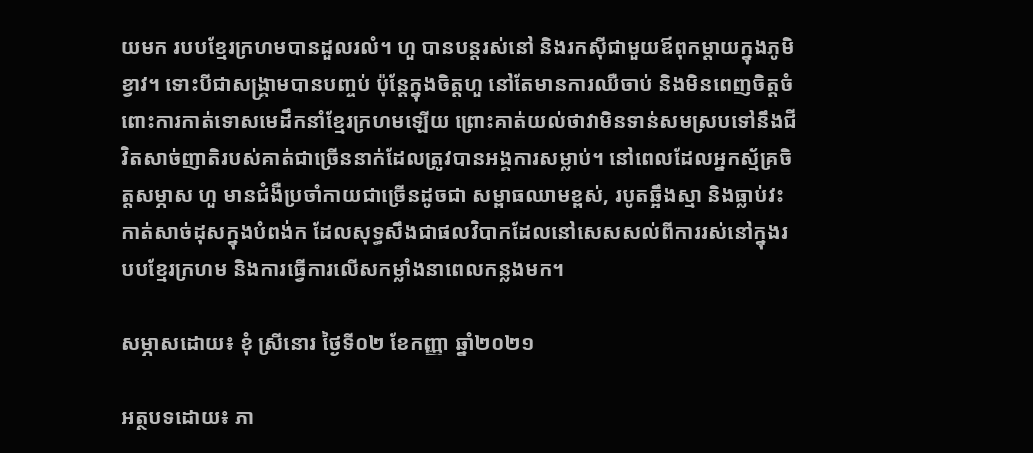យមក របបខ្មែរក្រហមបានដួលរលំ។ ហួ បានបន្តរស់នៅ និងរកស៊ីជាមួយឪពុកម្ដាយក្នុងភូមិខ្វាវ។ ទោះបីជាសង្គ្រាមបានបញ្ចប់ ប៉ុន្តែក្នុងចិត្តហួ នៅតែមានការឈឺចាប់ និងមិនពេញចិត្តចំពោះការកាត់ទោសមេដឹកនាំខ្មែរក្រហមឡើយ ព្រោះគាត់យល់ថាវាមិនទាន់សមស្របទៅនឹងជីវិតសាច់ញាតិរបស់គាត់ជាច្រើននាក់ដែលត្រូវបានអង្គការសម្លាប់។ នៅពេលដែលអ្នកស្ម័គ្រចិត្តសម្ភាស ហួ មានជំងឺប្រចាំកាយជាច្រើនដូចជា សម្ពាធឈាមខ្ពស់, របូតឆ្អឹងស្មា និងធ្លាប់វះកាត់សាច់ដុសក្នុងបំពង់ក ដែលសុទ្ធសឹងជាផលវិបាកដែលនៅសេសសល់ពីការរស់នៅក្នុងរបបខ្មែរក្រហម និងការធ្វើការលើសកម្លាំងនាពេលកន្លងមក។

សម្ភាសដោយ៖ ខុំ ស្រីនោរ ថ្ងៃទី០២ ខែកញ្ញា ឆ្នាំ២០២១

អត្ថបទដោយ៖ ភា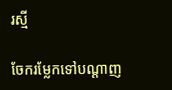រស្មី

ចែករម្លែកទៅបណ្តាញ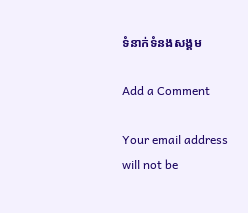ទំនាក់ទំនងសង្គម

Add a Comment

Your email address will not be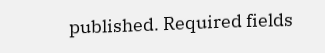published. Required fields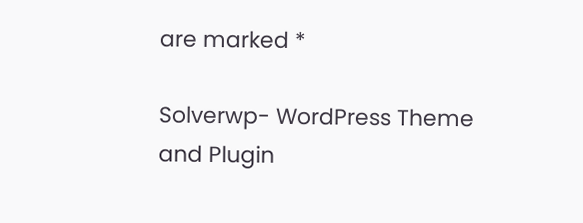are marked *

Solverwp- WordPress Theme and Plugin